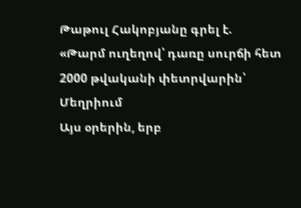Թաթուլ Հակոբյանը գրել է.
«Թարմ ուղեղով՝ դառը սուրճի հետ
2000 թվականի փետրվարին՝ Մեղրիում
Այս օրերին, երբ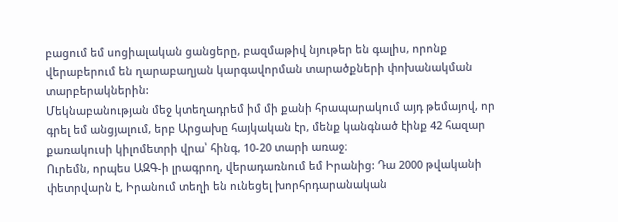բացում եմ սոցիալական ցանցերը, բազմաթիվ նյութեր են գալիս, որոնք վերաբերում են ղարաբաղյան կարգավորման տարածքների փոխանակման տարբերակներին:
Մեկնաբանության մեջ կտեղադրեմ իմ մի քանի հրապարակում այդ թեմայով, որ գրել եմ անցյալում, երբ Արցախը հայկական էր, մենք կանգնած էինք 42 հազար քառակուսի կիլոմետրի վրա՝ հինգ, 10-20 տարի առաջ։
Ուրեմն, որպես ԱԶԳ-ի լրագրող, վերադառնում եմ Իրանից: Դա 2000 թվականի փետրվարն է, Իրանում տեղի են ունեցել խորհրդարանական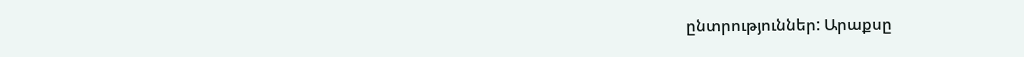ընտրություններ: Արաքսը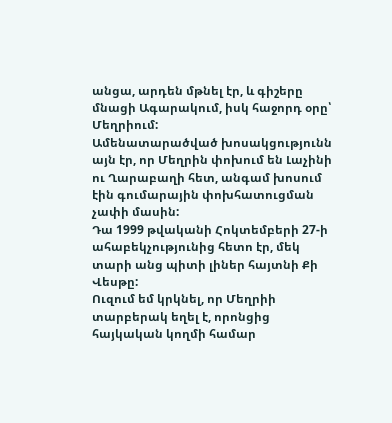անցա, արդեն մթնել էր, և գիշերը մնացի Ագարակում, իսկ հաջորդ օրը՝ Մեղրիում:
Ամենատարածված խոսակցությունն այն էր, որ Մեղրին փոխում են Լաչինի ու Ղարաբաղի հետ, անգամ խոսում էին գումարային փոխհատուցման չափի մասին:
Դա 1999 թվականի Հոկտեմբերի 27-ի ահաբեկչությունից հետո էր, մեկ տարի անց պիտի լիներ հայտնի Քի Վեսթը:
Ուզում եմ կրկնել, որ Մեղրիի տարբերակ եղել է, որոնցից հայկական կողմի համար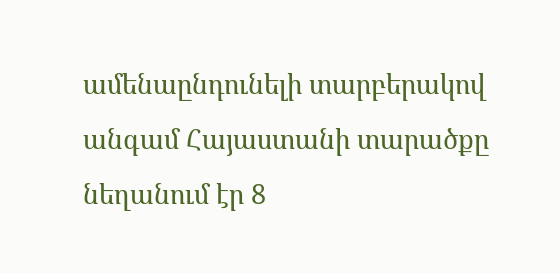ամենաընդունելի տարբերակով անգամ Հայաստանի տարածքը նեղանում էր 8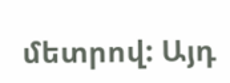մետրով: Այդ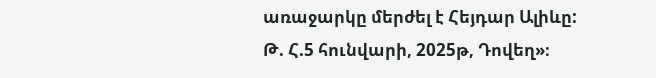առաջարկը մերժել է Հեյդար Ալիևը:
Թ. Հ.5 հունվարի, 2025թ, Դովեղ»։